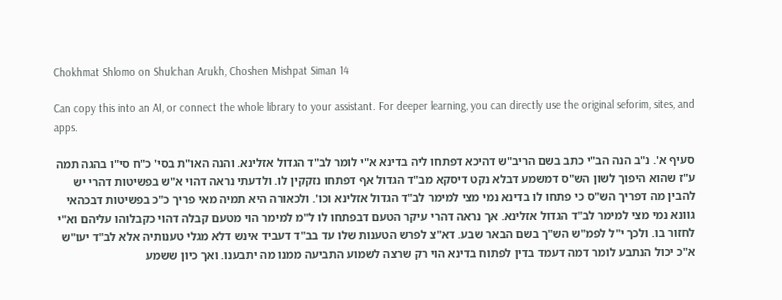Chokhmat Shlomo on Shulchan Arukh, Choshen Mishpat Siman 14

Can copy this into an AI, or connect the whole library to your assistant. For deeper learning, you can directly use the original seforim, sites, and apps.

סעיף א'. נ"ב הנה הב"י כתב בשם הריב"ש דהיכא דפתחו ליה בדינא א"י לומר לב"ד הגדול אזלינא. והנה האו"ת בסי' כ"ח סי"ו בהגה תמה ע"ז שהוא היפוך לשון הש"ס דמשמע דבלא נקט דיסקא מב"ד הגדול אף דפתחו נזקקין לו. ולדעתי נראה דהוי א"ש בפשיטות דהרי יש להבין מה דפריך הש"ס כי פתחו לו בדינא נמי מצי למימר לב"ד הגדול אזלינא וכו'. ולכאורה היא תמיה מאי פריך כ"כ בפשיטות דבכהאי גוונא נמי מצי למימר לב"ד הגדול אזלינא. אך נראה דהרי עיקר הטעם דבפתחו לו ל"מ למימר הוי מטעם קבלה דהוי כקבלוהו עליהם וא"י לחזור בו. ולכך י"ל לפמ"ש הש"ך בשם הבאר שבע. דא"צ לפרש הטענות שלו עד בב"ד דעביד אינש דלא מגלי טענותיה אלא לב"ד יעו"ש א"כ יכול הנתבע לומר דמה דעמד בדין לפתוח בדינא הוי רק שרצה לשמוע התביעה ממנו מה יתבענו. ואך כיון ששמע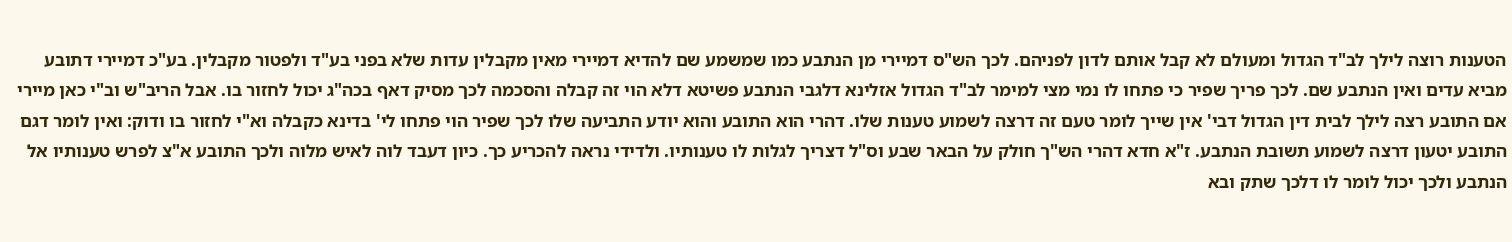הטענות רוצה לילך לב"ד הגדול ומעולם לא קבל אותם לדון לפניהם. לכך הש"ס דמיירי מן הנתבע כמו שמשמע שם להדיא דמיירי מאין מקבלין עדות שלא בפני בע"ד ולפטור מקבלין. בע"כ דמיירי דתובע מביא עדים ואין הנתבע שם. לכך פריך שפיר כי פתחו לו נמי מצי למימר לב"ד הגדול אזלינא דלגבי הנתבע פשיטא דלא הוי זה קבלה והסכמה לכך מסיק דאף בכה"ג יכול לחזור בו. אבל הריב"ש וב"י כאן מיירי אם התובע רצה לילך לבית דין הגדול דבי' אין שייך לומר טעם זה דרצה לשמוע טענות שלו. דהרי הוא התובע והוא יודע התביעה שלו לכך שפיר הוי פתחו לי' בדינא כקבלה וא"י לחזור בו ודוק: ואין לומר דגם התובע יטעון דרצה לשמוע תשובת הנתבע. ז"א חדא דהרי הש"ך חולק על הבאר שבע וס"ל דצריך לגלות לו טענותיו. ולדידי נראה להכריע כך. כיון דעבד לוה לאיש מלוה ולכך התובע א"צ לפרש טענותיו אל הנתבע ולכך יכול לומר לו דלכך שתק ובא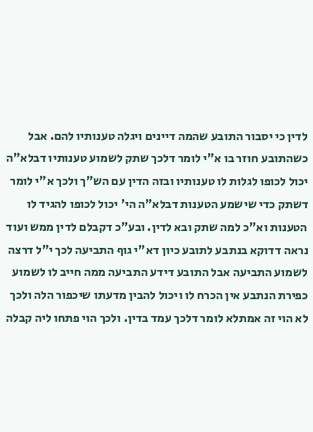לדין כי יסבור התובע שהמה דיינים ויגלה טענותיו להם. אבל כשהתובע חוזר בו א"י לומר דלכך שתק לשמוע טענותיו דבלא"ה יכול לכופו לגלות לו טענותיו ובזה הדין עם הש"ך ולכך א"י לומר דשתק כדי שישמע הטענות דבלא"ה הי' יכול לכופו להגיד לו הטענות וא"כ למה שתק ובא לדין. ובע"כ דקבלם לדין ממש ועוד נראה דדוקא בנתבע לתובע כיון דא"י גוף התביעה לכך י"ל דרצה לשמוע התביעה אבל התובע דידע התביעה ממה חייב לו לשמוע כפירת הנתבע אין הכרח לו ויכול להבין מדעתו שיכפור הלה ולכך לא הוי זה אמתלא לומר דלכך עמד בדין. ולכך הוי פתחו ליה קבלה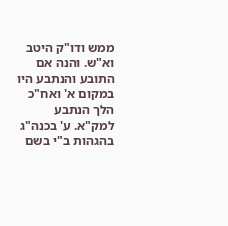ממש ודו"ק היטב וא"ש. והנה אם התובע והנתבע היו במקום א' ואח"כ הלך הנתבע למק"א. ע' בכנה"ג בהגהות ב"י בשם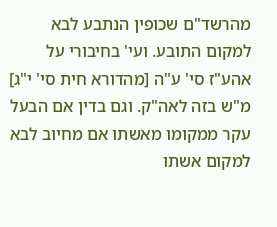מהרשד"ם שכופין הנתבע לבא למקום התובע. ועי' בחיבורי על אהע"ז סי' ע"ה [מהדורא חית סי' י"ג] מ"ש בזה לאה"ק. וגם בדין אם הבעל עקר ממקומו מאשתו אם מחיוב לבא למקום אשתו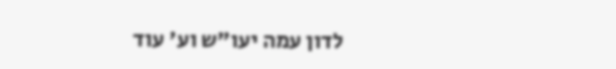לדון עמה יעו"ש וע' עוד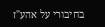בחיבורי על אהע"ז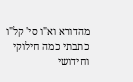מהדורא וא"ו סי' קל"ו כתבתי כמה חילוקי וחידושי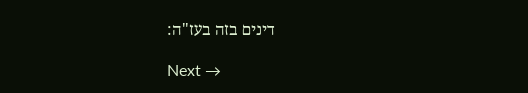דינים בזה בעז"ה:

Next →